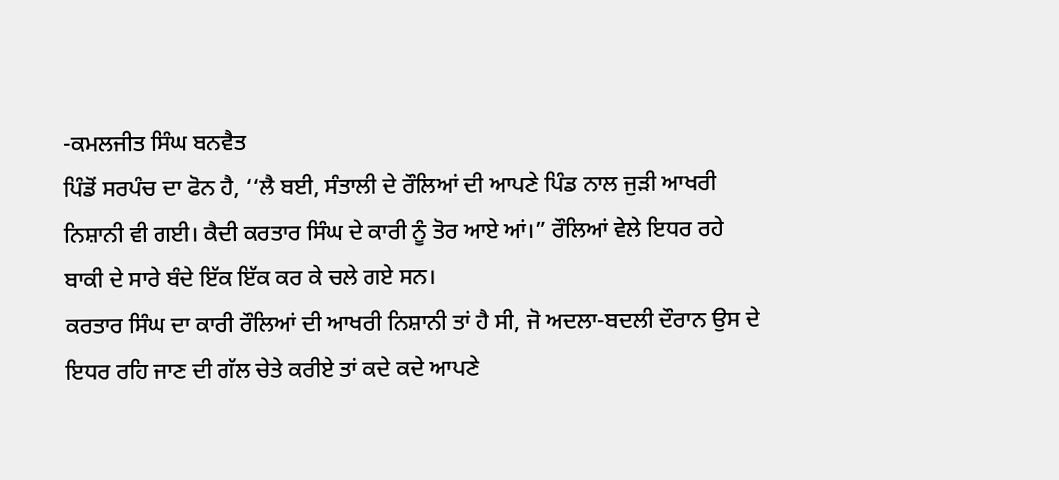-ਕਮਲਜੀਤ ਸਿੰਘ ਬਨਵੈਤ
ਪਿੰਡੋਂ ਸਰਪੰਚ ਦਾ ਫੋਨ ਹੈ, ‘‘ਲੈ ਬਈ, ਸੰਤਾਲੀ ਦੇ ਰੌਲਿਆਂ ਦੀ ਆਪਣੇ ਪਿੰਡ ਨਾਲ ਜੁੜੀ ਆਖਰੀ ਨਿਸ਼ਾਨੀ ਵੀ ਗਈ। ਕੈਦੀ ਕਰਤਾਰ ਸਿੰਘ ਦੇ ਕਾਰੀ ਨੂੰ ਤੋਰ ਆਏ ਆਂ।” ਰੌਲਿਆਂ ਵੇਲੇ ਇਧਰ ਰਹੇ ਬਾਕੀ ਦੇ ਸਾਰੇ ਬੰਦੇ ਇੱਕ ਇੱਕ ਕਰ ਕੇ ਚਲੇ ਗਏ ਸਨ।
ਕਰਤਾਰ ਸਿੰਘ ਦਾ ਕਾਰੀ ਰੌਲਿਆਂ ਦੀ ਆਖਰੀ ਨਿਸ਼ਾਨੀ ਤਾਂ ਹੈ ਸੀ, ਜੋ ਅਦਲਾ-ਬਦਲੀ ਦੌਰਾਨ ਉਸ ਦੇ ਇਧਰ ਰਹਿ ਜਾਣ ਦੀ ਗੱਲ ਚੇਤੇ ਕਰੀਏ ਤਾਂ ਕਦੇ ਕਦੇ ਆਪਣੇ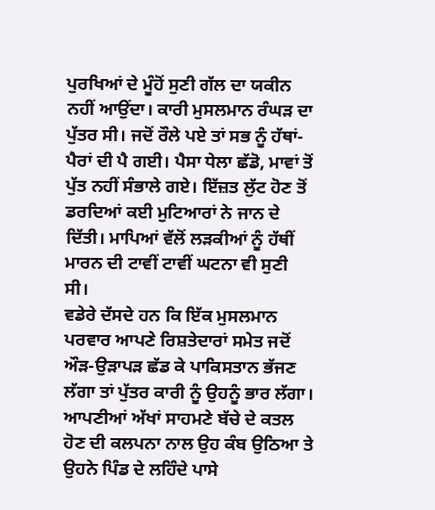ਪੁਰਖਿਆਂ ਦੇ ਮੂੰਹੋਂ ਸੁਣੀ ਗੱਲ ਦਾ ਯਕੀਨ ਨਹੀਂ ਆਉਂਦਾ। ਕਾਰੀ ਮੁਸਲਮਾਨ ਰੰਘੜ ਦਾ ਪੁੱਤਰ ਸੀ। ਜਦੋਂ ਰੌਲੇ ਪਏ ਤਾਂ ਸਭ ਨੂੰ ਹੱਥਾਂ-ਪੈਰਾਂ ਦੀ ਪੈ ਗਈ। ਪੈਸਾ ਧੇਲਾ ਛੱਡੋ, ਮਾਵਾਂ ਤੋਂ ਪੁੱਤ ਨਹੀਂ ਸੰਭਾਲੇ ਗਏ। ਇੱਜ਼ਤ ਲੁੱਟ ਹੋਣ ਤੋਂ ਡਰਦਿਆਂ ਕਈ ਮੁਟਿਆਰਾਂ ਨੇ ਜਾਨ ਦੇ ਦਿੱਤੀ। ਮਾਪਿਆਂ ਵੱਲੋਂ ਲੜਕੀਆਂ ਨੂੰ ਹੱਥੀਂ ਮਾਰਨ ਦੀ ਟਾਵੀਂ ਟਾਵੀਂ ਘਟਨਾ ਵੀ ਸੁਣੀ ਸੀ।
ਵਡੇਰੇ ਦੱਸਦੇ ਹਨ ਕਿ ਇੱਕ ਮੁਸਲਮਾਨ ਪਰਵਾਰ ਆਪਣੇ ਰਿਸ਼ਤੇਦਾਰਾਂ ਸਮੇਤ ਜਦੋਂ ਔੜ-ਉੜਾਪੜ ਛੱਡ ਕੇ ਪਾਕਿਸਤਾਨ ਭੱਜਣ ਲੱਗਾ ਤਾਂ ਪੁੱਤਰ ਕਾਰੀ ਨੂੰ ਉਹਨੂੰ ਭਾਰ ਲੱਗਾ। ਆਪਣੀਆਂ ਅੱਖਾਂ ਸਾਹਮਣੇ ਬੱਚੇ ਦੇ ਕਤਲ ਹੋਣ ਦੀ ਕਲਪਨਾ ਨਾਲ ਉਹ ਕੰਬ ਉਠਿਆ ਤੇ ਉਹਨੇ ਪਿੰਡ ਦੇ ਲਹਿੰਦੇ ਪਾਸੇ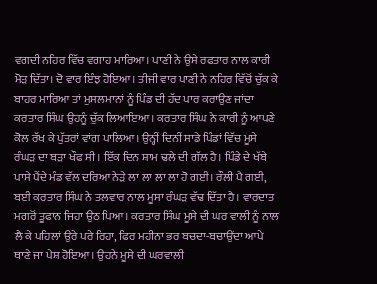ਵਗਦੀ ਨਹਿਰ ਵਿੱਚ ਵਗਾਹ ਮਾਰਿਆ। ਪਾਣੀ ਨੇ ਉਸੇ ਰਫਤਾਰ ਨਾਲ ਕਾਰੀ ਮੋੜ ਦਿੱਤਾ। ਦੋ ਵਾਰ ਇੰਝ ਹੋਇਆ। ਤੀਜੀ ਵਾਰ ਪਾਣੀ ਨੇ ਨਹਿਰ ਵਿੱਚੋਂ ਚੁੱਕ ਕੇ ਬਾਹਰ ਮਾਰਿਆ ਤਾਂ ਮੁਸਲਮਾਨਾਂ ਨੂੰ ਪਿੰਡ ਦੀ ਹੱਦ ਪਾਰ ਕਰਾਉਣ ਜਾਂਦਾ ਕਰਤਾਰ ਸਿੰਘ ਉਹਨੂੰ ਚੁੱਕ ਲਿਆਇਆ। ਕਰਤਾਰ ਸਿੰਘ ਨੇ ਕਾਰੀ ਨੂੰ ਆਪਣੇ ਕੋਲ ਰੱਖ ਕੇ ਪੁੱਤਰਾਂ ਵਾਂਗ ਪਾਲਿਆ। ਉਨ੍ਹੀਂ ਦਿਨੀਂ ਸਾਡੇ ਪਿੰਡਾਂ ਵਿੱਚ ਮੂਸੇ ਰੰਘੜ ਦਾ ਬੜਾ ਖੌਫ ਸੀ। ਇੱਕ ਦਿਨ ਸ਼ਾਮ ਢਲੇ ਦੀ ਗੱਲ ਹੈ। ਪਿੰਡੇ ਦੇ ਖੱਬੇ ਪਾਸੇ ਪੈਂਦੇ ਮੰਡ ਵੱਲ ਦਰਿਆ ਨੇੜੇ ਲਾ ਲਾ ਲਾ ਲਾ ਹੋ ਗਈ। ਰੌਲੀ ਪੈ ਗਈ, ਬਈ ਕਰਤਾਰ ਸਿੰਘ ਨੇ ਤਲਵਾਰ ਨਾਲ ਮੂਸਾ ਰੰਘੜ ਵੱਢ ਦਿੱਤਾ ਹੈ। ਵਾਰਦਾਤ ਮਗਰੋਂ ਤੂਫਾਨ ਜਿਹਾ ਉਠ ਪਿਆ। ਕਰਤਾਰ ਸਿੰਘ ਮੂਸੇ ਦੀ ਘਰ ਵਾਲੀ ਨੂੰ ਨਾਲ ਲੈ ਕੇ ਪਹਿਲਾਂ ਉਰੇ ਪਰੇ ਰਿਹਾ, ਫਿਰ ਮਹੀਨਾ ਭਰ ਬਚਦਾ-ਬਚਾਉਂਦਾ ਆਪੇ ਥਾਣੇ ਜਾ ਪੇਸ਼ ਹੋਇਆ। ਉਹਨੇ ਮੂਸੇ ਦੀ ਘਰਵਾਲੀ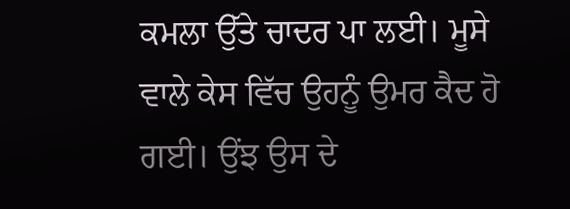ਕਮਲਾ ਉੱਤੇ ਚਾਦਰ ਪਾ ਲਈ। ਮੂਸੇ ਵਾਲੇ ਕੇਸ ਵਿੱਚ ਉਹਨੂੰ ਉਮਰ ਕੈਦ ਹੋ ਗਈ। ਉਂਝ ਉਸ ਦੇ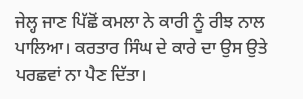ਜੇਲ੍ਹ ਜਾਣ ਪਿੱਛੋਂ ਕਮਲਾ ਨੇ ਕਾਰੀ ਨੂੰ ਰੀਝ ਨਾਲ ਪਾਲਿਆ। ਕਰਤਾਰ ਸਿੰਘ ਦੇ ਕਾਰੇ ਦਾ ਉਸ ਉਤੇ ਪਰਛਵਾਂ ਨਾ ਪੈਣ ਦਿੱਤਾ।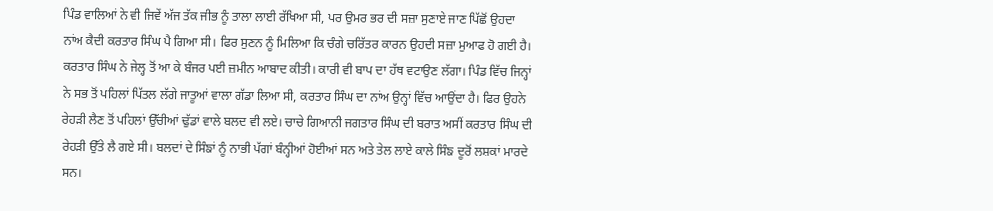ਪਿੰਡ ਵਾਲਿਆਂ ਨੇ ਵੀ ਜਿਵੇਂ ਅੱਜ ਤੱਕ ਜੀਭ ਨੂੰ ਤਾਲਾ ਲਾਈ ਰੱਖਿਆ ਸੀ, ਪਰ ਉਮਰ ਭਰ ਦੀ ਸਜ਼ਾ ਸੁਣਾਏ ਜਾਣ ਪਿੱਛੋਂ ਉਹਦਾ ਨਾਂਅ ਕੈਦੀ ਕਰਤਾਰ ਸਿੰਘ ਪੈ ਗਿਆ ਸੀ। ਫਿਰ ਸੁਣਨ ਨੂੰ ਮਿਲਿਆ ਕਿ ਚੰਗੇ ਚਰਿੱਤਰ ਕਾਰਨ ਉਹਦੀ ਸਜ਼ਾ ਮੁਆਫ ਹੋ ਗਈ ਹੈ।
ਕਰਤਾਰ ਸਿੰਘ ਨੇ ਜੇਲ੍ਹ ਤੋਂ ਆ ਕੇ ਬੰਜਰ ਪਈ ਜ਼ਮੀਨ ਆਬਾਦ ਕੀਤੀ। ਕਾਰੀ ਵੀ ਬਾਪ ਦਾ ਹੱਥ ਵਟਾਉਣ ਲੱਗਾ। ਪਿੰਡ ਵਿੱਚ ਜਿਨ੍ਹਾਂ ਨੇ ਸਭ ਤੋਂ ਪਹਿਲਾਂ ਪਿੱਤਲ ਲੱਗੇ ਜਾਤੂਆਂ ਵਾਲਾ ਗੱਡਾ ਲਿਆ ਸੀ, ਕਰਤਾਰ ਸਿੰਘ ਦਾ ਨਾਂਅ ਉਨ੍ਹਾਂ ਵਿੱਚ ਆਉਂਦਾ ਹੈ। ਫਿਰ ਉਹਨੇ ਰੇਹੜੀ ਲੈਣ ਤੋਂ ਪਹਿਲਾਂ ਉੱਚੀਆਂ ਢੁੱਡਾਂ ਵਾਲੇ ਬਲਦ ਵੀ ਲਏ। ਚਾਚੇ ਗਿਆਨੀ ਜਗਤਾਰ ਸਿੰਘ ਦੀ ਬਰਾਤ ਅਸੀਂ ਕਰਤਾਰ ਸਿੰਘ ਦੀ ਰੇਹੜੀ ਉੱਤੇ ਲੈ ਗਏ ਸੀ। ਬਲਦਾਂ ਦੇ ਸਿੰਙਾਂ ਨੂੰ ਨਾਭੀ ਪੱਗਾਂ ਬੰਨ੍ਹੀਆਂ ਹੋਈਆਂ ਸਨ ਅਤੇ ਤੇਲ ਲਾਏ ਕਾਲੇ ਸਿੰਙ ਦੂਰੋਂ ਲਸ਼ਕਾਂ ਮਾਰਦੇ ਸਨ।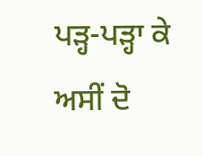ਪੜ੍ਹ-ਪੜ੍ਹਾ ਕੇ ਅਸੀਂ ਦੋ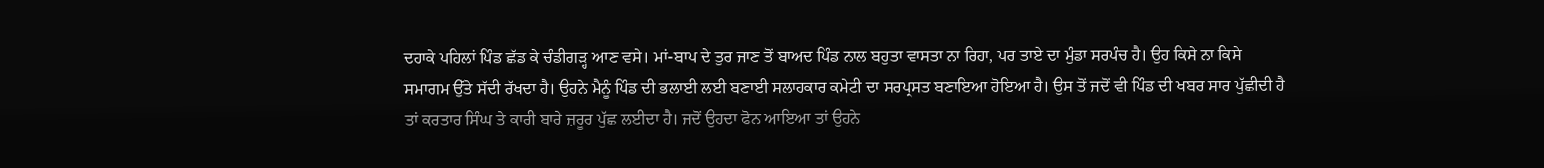ਦਹਾਕੇ ਪਹਿਲਾਂ ਪਿੰਡ ਛੱਡ ਕੇ ਚੰਡੀਗੜ੍ਹ ਆਣ ਵਸੇ। ਮਾਂ-ਬਾਪ ਦੇ ਤੁਰ ਜਾਣ ਤੋਂ ਬਾਅਦ ਪਿੰਡ ਨਾਲ ਬਹੁਤਾ ਵਾਸਤਾ ਨਾ ਰਿਹਾ, ਪਰ ਤਾਏ ਦਾ ਮੁੰਡਾ ਸਰਪੰਚ ਹੈ। ਉਹ ਕਿਸੇ ਨਾ ਕਿਸੇ ਸਮਾਗਮ ਉੱਤੇ ਸੱਦੀ ਰੱਖਦਾ ਹੈ। ਉਹਨੇ ਮੈਨੂੰ ਪਿੰਡ ਦੀ ਭਲਾਈ ਲਈ ਬਣਾਈ ਸਲਾਹਕਾਰ ਕਮੇਟੀ ਦਾ ਸਰਪ੍ਰਸਤ ਬਣਾਇਆ ਹੋਇਆ ਹੈ। ਉਸ ਤੋਂ ਜਦੋਂ ਵੀ ਪਿੰਡ ਦੀ ਖਬਰ ਸਾਰ ਪੁੱਛੀਦੀ ਹੈ ਤਾਂ ਕਰਤਾਰ ਸਿੰਘ ਤੇ ਕਾਰੀ ਬਾਰੇ ਜ਼ਰੂਰ ਪੁੱਛ ਲਈਦਾ ਹੈ। ਜਦੋਂ ਉਹਦਾ ਫੋਨ ਆਇਆ ਤਾਂ ਉਹਨੇ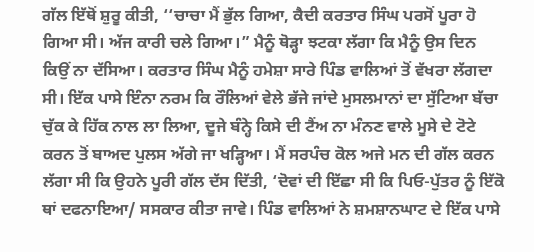ਗੱਲ ਇੱਥੋਂ ਸ਼ੁਰੂ ਕੀਤੀ, ‘‘ਚਾਚਾ ਮੈਂ ਭੁੱਲ ਗਿਆ, ਕੈਦੀ ਕਰਤਾਰ ਸਿੰਘ ਪਰਸੋਂ ਪੂਰਾ ਹੋ ਗਿਆ ਸੀ। ਅੱਜ ਕਾਰੀ ਚਲੇ ਗਿਆ।” ਮੈਨੂੰ ਥੋੜ੍ਹਾ ਝਟਕਾ ਲੱਗਾ ਕਿ ਮੈਨੂੰ ਉਸ ਦਿਨ ਕਿਉਂ ਨਾ ਦੱਸਿਆ। ਕਰਤਾਰ ਸਿੰਘ ਮੈਨੂੰ ਹਮੇਸ਼ਾ ਸਾਰੇ ਪਿੰਡ ਵਾਲਿਆਂ ਤੋਂ ਵੱਖਰਾ ਲੱਗਦਾ ਸੀ। ਇੱਕ ਪਾਸੇ ਇੰਨਾ ਨਰਮ ਕਿ ਰੌਲਿਆਂ ਵੇਲੇ ਭੱਜੇ ਜਾਂਦੇ ਮੁਸਲਮਾਨਾਂ ਦਾ ਸੁੱਟਿਆ ਬੱਚਾ ਚੁੱਕ ਕੇ ਹਿੱਕ ਨਾਲ ਲਾ ਲਿਆ, ਦੂਜੇ ਬੰਨ੍ਹੇ ਕਿਸੇ ਦੀ ਟੈਂਅ ਨਾ ਮੰਨਣ ਵਾਲੇ ਮੂਸੇ ਦੇ ਟੋਟੇ ਕਰਨ ਤੋਂ ਬਾਅਦ ਪੁਲਸ ਅੱਗੇ ਜਾ ਖੜ੍ਹਿਆ। ਮੈਂ ਸਰਪੰਚ ਕੋਲ ਅਜੇ ਮਨ ਦੀ ਗੱਲ ਕਰਨ ਲੱਗਾ ਸੀ ਕਿ ਉਹਨੇ ਪੂਰੀ ਗੱਲ ਦੱਸ ਦਿੱਤੀ, ‘ਦੋਵਾਂ ਦੀ ਇੱਛਾ ਸੀ ਕਿ ਪਿਓ-ਪੁੱਤਰ ਨੂੰ ਇੱਕੋ ਥਾਂ ਦਫਨਾਇਆ/ ਸਸਕਾਰ ਕੀਤਾ ਜਾਵੇ। ਪਿੰਡ ਵਾਲਿਆਂ ਨੇ ਸ਼ਮਸ਼ਾਨਘਾਟ ਦੇ ਇੱਕ ਪਾਸੇ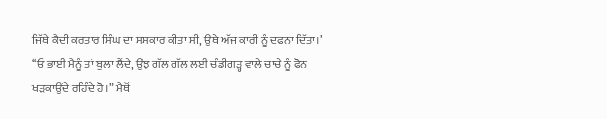ਜਿੱਥੇ ਕੈਦੀ ਕਰਤਾਰ ਸਿੰਘ ਦਾ ਸਸਕਾਰ ਕੀਤਾ ਸੀ, ਉਥੇ ਅੱਜ ਕਾਰੀ ਨੂੰ ਦਫਨਾ ਦਿੱਤਾ।’
‘‘ਓ ਭਾਈ ਮੈਨੂੰ ਤਾਂ ਬੁਲਾ ਲੈਂਦੇ, ਉਂਝ ਗੱਲ ਗੱਲ ਲਈ ਚੰਡੀਗੜ੍ਹ ਵਾਲੇ ਚਾਚੇ ਨੂੰ ਫੋਨ ਖੜਕਾਉਂਦੇ ਰਹਿੰਦੇ ਹੋ।” ਮੈਥੋਂ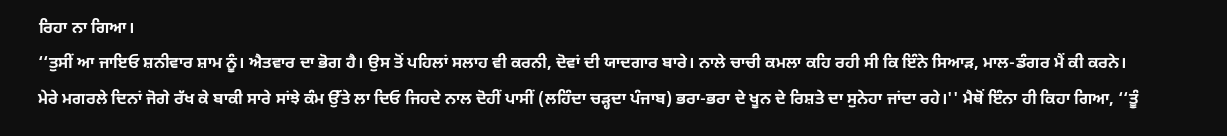ਰਿਹਾ ਨਾ ਗਿਆ।
‘‘ਤੁਸੀਂ ਆ ਜਾਇਓ ਸ਼ਨੀਵਾਰ ਸ਼ਾਮ ਨੂੰ। ਐਤਵਾਰ ਦਾ ਭੋਗ ਹੈ। ਉਸ ਤੋਂ ਪਹਿਲਾਂ ਸਲਾਹ ਵੀ ਕਰਨੀ, ਦੋਵਾਂ ਦੀ ਯਾਦਗਾਰ ਬਾਰੇ। ਨਾਲੇ ਚਾਚੀ ਕਮਲਾ ਕਹਿ ਰਹੀ ਸੀ ਕਿ ਇੰਨੇ ਸਿਆੜ, ਮਾਲ-ਡੰਗਰ ਮੈਂ ਕੀ ਕਰਨੇ। ਮੇਰੇ ਮਗਰਲੇ ਦਿਨਾਂ ਜੋਗੇ ਰੱਖ ਕੇ ਬਾਕੀ ਸਾਰੇ ਸਾਂਝੇ ਕੰਮ ਉੱਤੇ ਲਾ ਦਿਓ ਜਿਹਦੇ ਨਾਲ ਦੋਹੀਂ ਪਾਸੀਂ (ਲਹਿੰਦਾ ਚੜ੍ਹਦਾ ਪੰਜਾਬ) ਭਰਾ-ਭਰਾ ਦੇ ਖੂਨ ਦੇ ਰਿਸ਼ਤੇ ਦਾ ਸੁਨੇਹਾ ਜਾਂਦਾ ਰਹੇ।'' ਮੈਥੋਂ ਇੰਨਾ ਹੀ ਕਿਹਾ ਗਿਆ, ‘‘ਤੂੰ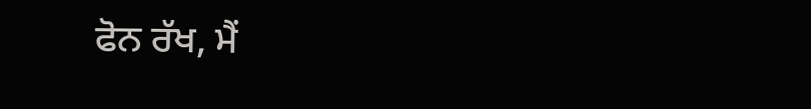ਫੋਨ ਰੱਖ, ਮੈਂ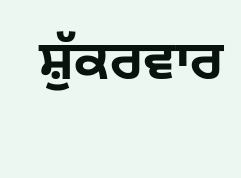ਸ਼ੁੱਕਰਵਾਰ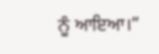ਨੂੰ ਆਇਆ।”